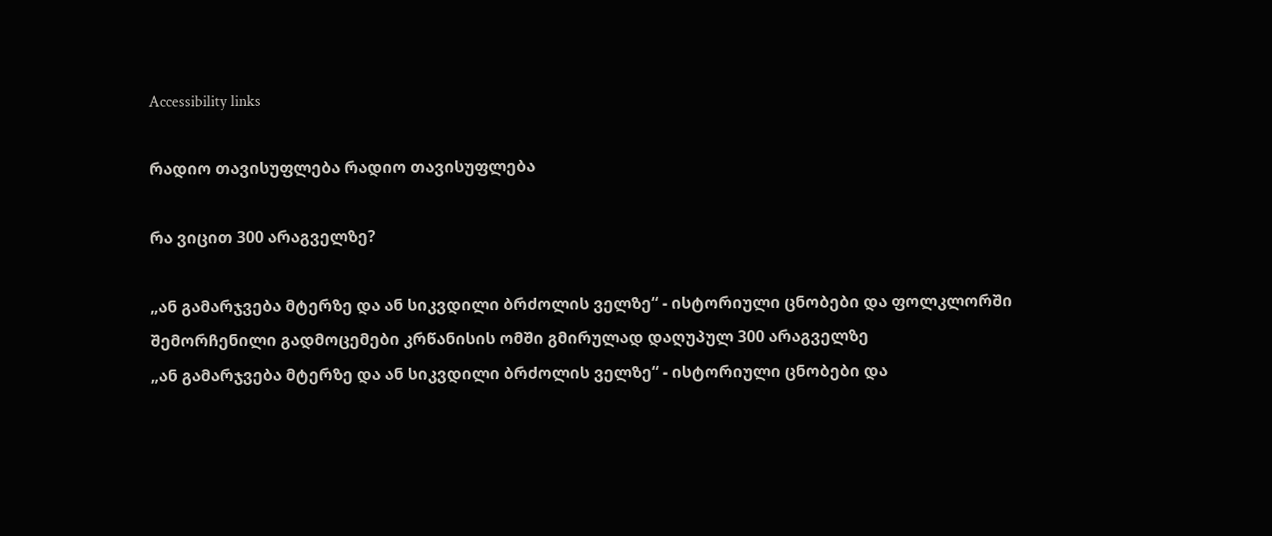Accessibility links

რადიო თავისუფლება რადიო თავისუფლება

რა ვიცით 300 არაგველზე?

„ან გამარჯვება მტერზე და ან სიკვდილი ბრძოლის ველზე“ - ისტორიული ცნობები და ფოლკლორში შემორჩენილი გადმოცემები კრწანისის ომში გმირულად დაღუპულ 300 არაგველზე
„ან გამარჯვება მტერზე და ან სიკვდილი ბრძოლის ველზე“ - ისტორიული ცნობები და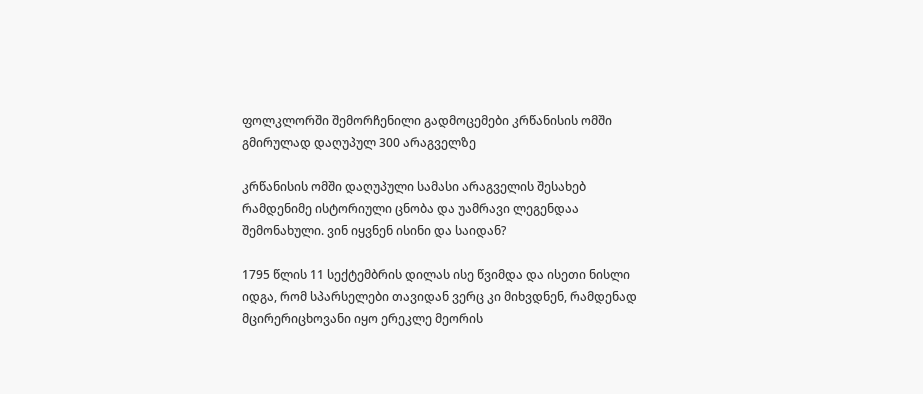ფოლკლორში შემორჩენილი გადმოცემები კრწანისის ომში გმირულად დაღუპულ 300 არაგველზე

კრწანისის ომში დაღუპული სამასი არაგველის შესახებ რამდენიმე ისტორიული ცნობა და უამრავი ლეგენდაა შემონახული. ვინ იყვნენ ისინი და საიდან?

1795 წლის 11 სექტემბრის დილას ისე წვიმდა და ისეთი ნისლი იდგა, რომ სპარსელები თავიდან ვერც კი მიხვდნენ, რამდენად მცირერიცხოვანი იყო ერეკლე მეორის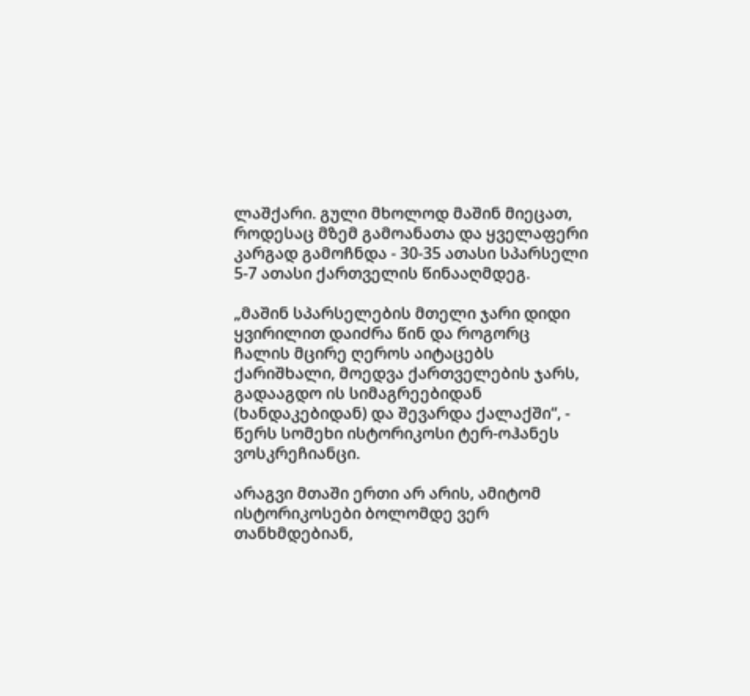ლაშქარი. გული მხოლოდ მაშინ მიეცათ, როდესაც მზემ გამოანათა და ყველაფერი კარგად გამოჩნდა - 30-35 ათასი სპარსელი 5-7 ათასი ქართველის წინააღმდეგ.

„მაშინ სპარსელების მთელი ჯარი დიდი ყვირილით დაიძრა წინ და როგორც ჩალის მცირე ღეროს აიტაცებს ქარიშხალი, მოედვა ქართველების ჯარს, გადააგდო ის სიმაგრეებიდან (ხანდაკებიდან) და შევარდა ქალაქში“, - წერს სომეხი ისტორიკოსი ტერ-ოჰანეს ვოსკრეჩიანცი.

არაგვი მთაში ერთი არ არის, ამიტომ ისტორიკოსები ბოლომდე ვერ თანხმდებიან,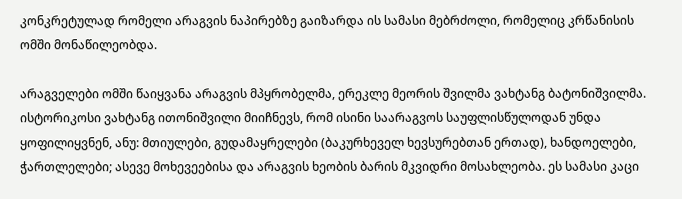კონკრეტულად რომელი არაგვის ნაპირებზე გაიზარდა ის სამასი მებრძოლი, რომელიც კრწანისის ომში მონაწილეობდა.

არაგველები ომში წაიყვანა არაგვის მპყრობელმა, ერეკლე მეორის შვილმა ვახტანგ ბატონიშვილმა. ისტორიკოსი ვახტანგ ითონიშვილი მიიჩნევს, რომ ისინი საარაგვოს საუფლისწულოდან უნდა ყოფილიყვნენ, ანუ: მთიულები, გუდამაყრელები (ბაკურხეველ ხევსურებთან ერთად), ხანდოელები, ჭართლელები; ასევე მოხევეებისა და არაგვის ხეობის ბარის მკვიდრი მოსახლეობა. ეს სამასი კაცი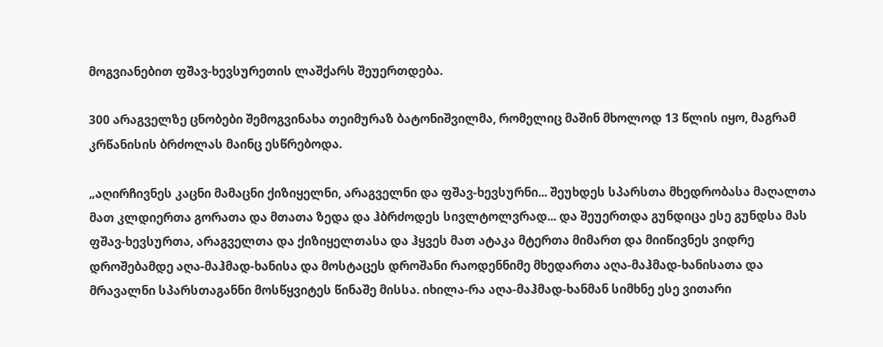მოგვიანებით ფშავ-ხევსურეთის ლაშქარს შეუერთდება.

300 არაგველზე ცნობები შემოგვინახა თეიმურაზ ბატონიშვილმა, რომელიც მაშინ მხოლოდ 13 წლის იყო, მაგრამ კრწანისის ბრძოლას მაინც ესწრებოდა.

„აღირჩივნეს კაცნი მამაცნი ქიზიყელნი, არაგველნი და ფშავ-ხევსურნი... შეუხდეს სპარსთა მხედრობასა მაღალთა მათ კლდიერთა გორათა და მთათა ზედა და ჰბრძოდეს სივლტოლვრად... და შეუერთდა გუნდიცა ესე გუნდსა მას ფშავ-ხევსურთა, არაგველთა და ქიზიყელთასა და ჰყვეს მათ ატაკა მტერთა მიმართ და მიიწივნეს ვიდრე დროშებამდე აღა-მაჰმად-ხანისა და მოსტაცეს დროშანი რაოდენნიმე მხედართა აღა-მაჰმად-ხანისათა და მრავალნი სპარსთაგანნი მოსწყვიტეს წინაშე მისსა. იხილა-რა აღა-მაჰმად-ხანმან სიმხნე ესე ვითარი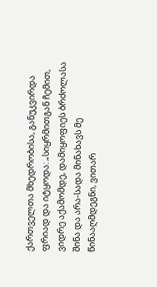ქართველთა მხედრობისა, განუკვირდა ფრიად და იტყოდა: „სიყრმითგან ჩემით, ვიდრე აქამომდე, დამიყოფიეს ბრძოლასა შინა და არა-სადა მინახავს მე წინააღმდეგნი, ვითარ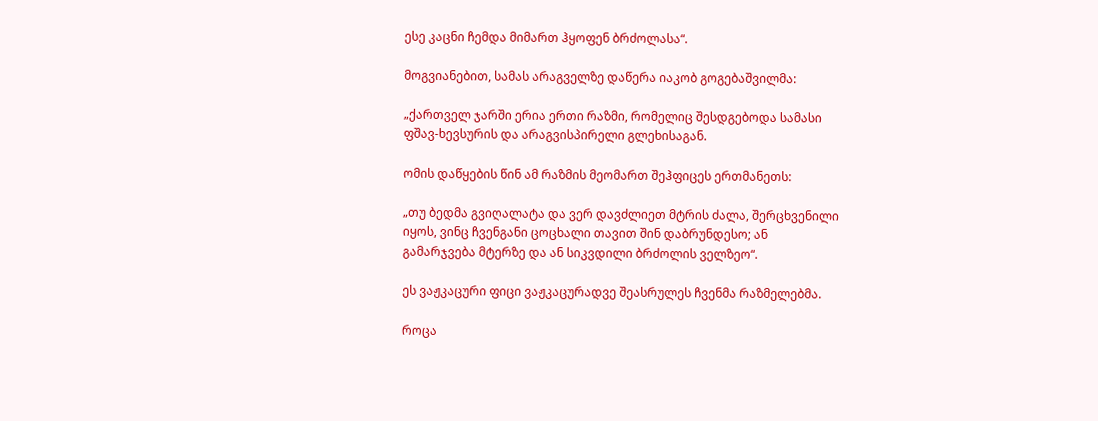ესე კაცნი ჩემდა მიმართ ჰყოფენ ბრძოლასა“.

მოგვიანებით, სამას არაგველზე დაწერა იაკობ გოგებაშვილმა:

„ქართველ ჯარში ერია ერთი რაზმი, რომელიც შესდგებოდა სამასი ფშავ-ხევსურის და არაგვისპირელი გლეხისაგან.

ომის დაწყების წინ ამ რაზმის მეომართ შეჰფიცეს ერთმანეთს:

„თუ ბედმა გვიღალატა და ვერ დავძლიეთ მტრის ძალა, შერცხვენილი იყოს, ვინც ჩვენგანი ცოცხალი თავით შინ დაბრუნდესო; ან გამარჯვება მტერზე და ან სიკვდილი ბრძოლის ველზეო“.

ეს ვაჟკაცური ფიცი ვაჟკაცურადვე შეასრულეს ჩვენმა რაზმელებმა.

როცა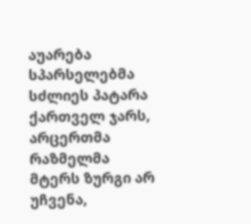აუარება სპარსელებმა სძლიეს პატარა ქართველ ჯარს, არცერთმა რაზმელმა მტერს ზურგი არ უჩვენა,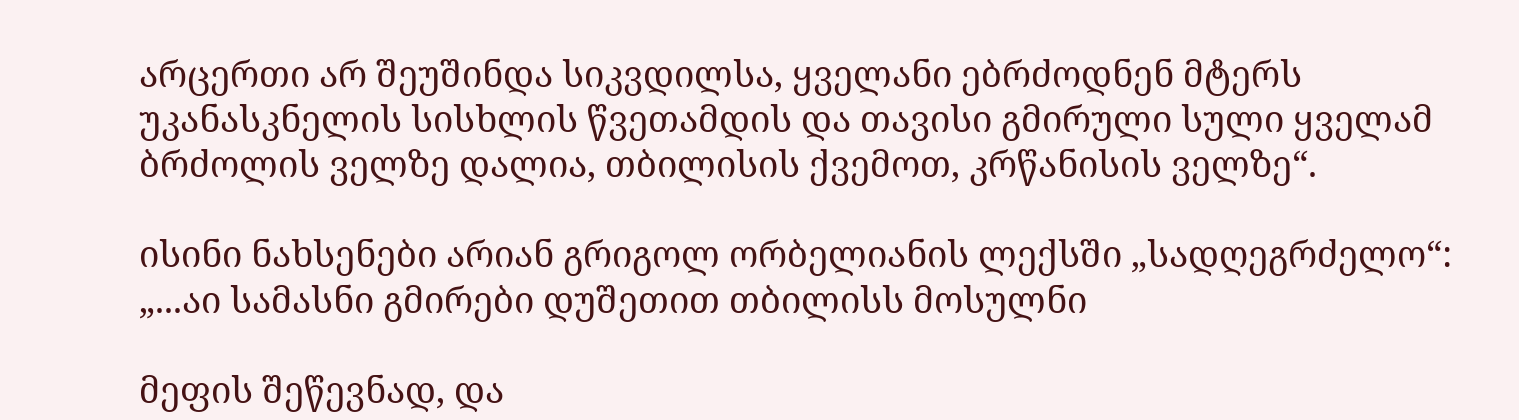არცერთი არ შეუშინდა სიკვდილსა, ყველანი ებრძოდნენ მტერს უკანასკნელის სისხლის წვეთამდის და თავისი გმირული სული ყველამ ბრძოლის ველზე დალია, თბილისის ქვემოთ, კრწანისის ველზე“.

ისინი ნახსენები არიან გრიგოლ ორბელიანის ლექსში „სადღეგრძელო“: „...აი სამასნი გმირები დუშეთით თბილისს მოსულნი

მეფის შეწევნად, და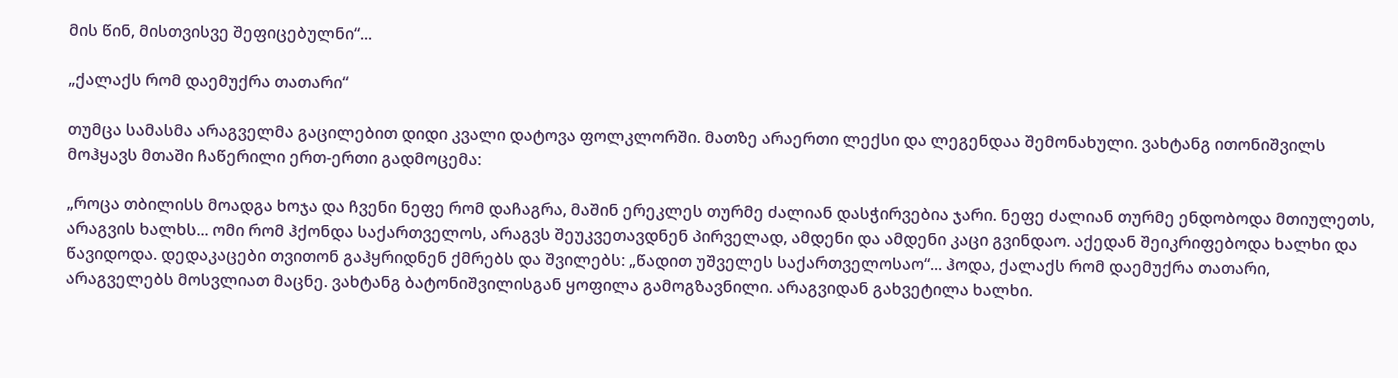მის წინ, მისთვისვე შეფიცებულნი“...

„ქალაქს რომ დაემუქრა თათარი“

თუმცა სამასმა არაგველმა გაცილებით დიდი კვალი დატოვა ფოლკლორში. მათზე არაერთი ლექსი და ლეგენდაა შემონახული. ვახტანგ ითონიშვილს მოჰყავს მთაში ჩაწერილი ერთ-ერთი გადმოცემა:

„როცა თბილისს მოადგა ხოჯა და ჩვენი ნეფე რომ დაჩაგრა, მაშინ ერეკლეს თურმე ძალიან დასჭირვებია ჯარი. ნეფე ძალიან თურმე ენდობოდა მთიულეთს, არაგვის ხალხს... ომი რომ ჰქონდა საქართველოს, არაგვს შეუკვეთავდნენ პირველად, ამდენი და ამდენი კაცი გვინდაო. აქედან შეიკრიფებოდა ხალხი და წავიდოდა. დედაკაცები თვითონ გაჰყრიდნენ ქმრებს და შვილებს: „წადით უშველეს საქართველოსაო“... ჰოდა, ქალაქს რომ დაემუქრა თათარი, არაგველებს მოსვლიათ მაცნე. ვახტანგ ბატონიშვილისგან ყოფილა გამოგზავნილი. არაგვიდან გახვეტილა ხალხი.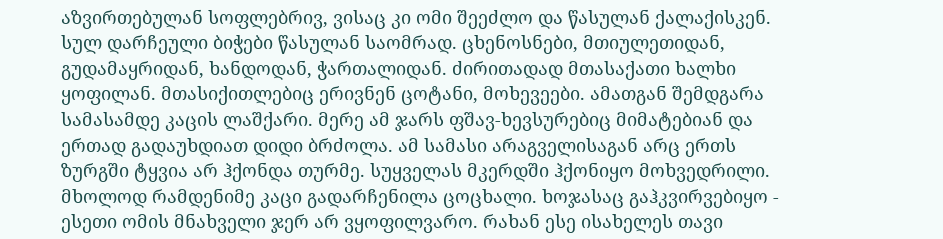აზვირთებულან სოფლებრივ, ვისაც კი ომი შეეძლო და წასულან ქალაქისკენ. სულ დარჩეული ბიჭები წასულან საომრად. ცხენოსნები, მთიულეთიდან, გუდამაყრიდან, ხანდოდან, ჭართალიდან. ძირითადად მთასაქათი ხალხი ყოფილან. მთასიქითლებიც ერივნენ ცოტანი, მოხევეები. ამათგან შემდგარა სამასამდე კაცის ლაშქარი. მერე ამ ჯარს ფშავ-ხევსურებიც მიმატებიან და ერთად გადაუხდიათ დიდი ბრძოლა. ამ სამასი არაგველისაგან არც ერთს ზურგში ტყვია არ ჰქონდა თურმე. სუყველას მკერდში ჰქონიყო მოხვედრილი. მხოლოდ რამდენიმე კაცი გადარჩენილა ცოცხალი. ხოჯასაც გაჰკვირვებიყო - ესეთი ომის მნახველი ჯერ არ ვყოფილვარო. რახან ესე ისახელეს თავი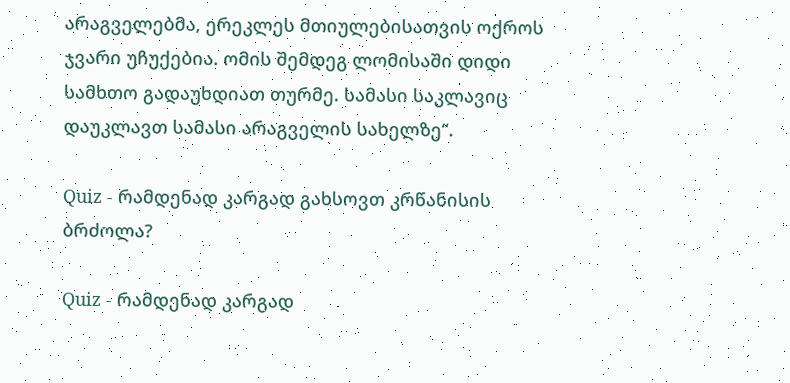არაგველებმა, ერეკლეს მთიულებისათვის ოქროს ჯვარი უჩუქებია. ომის შემდეგ ლომისაში დიდი სამხთო გადაუხდიათ თურმე. სამასი საკლავიც დაუკლავთ სამასი არაგველის სახელზე“.

Quiz - რამდენად კარგად გახსოვთ კრწანისის ბრძოლა?

Quiz - რამდენად კარგად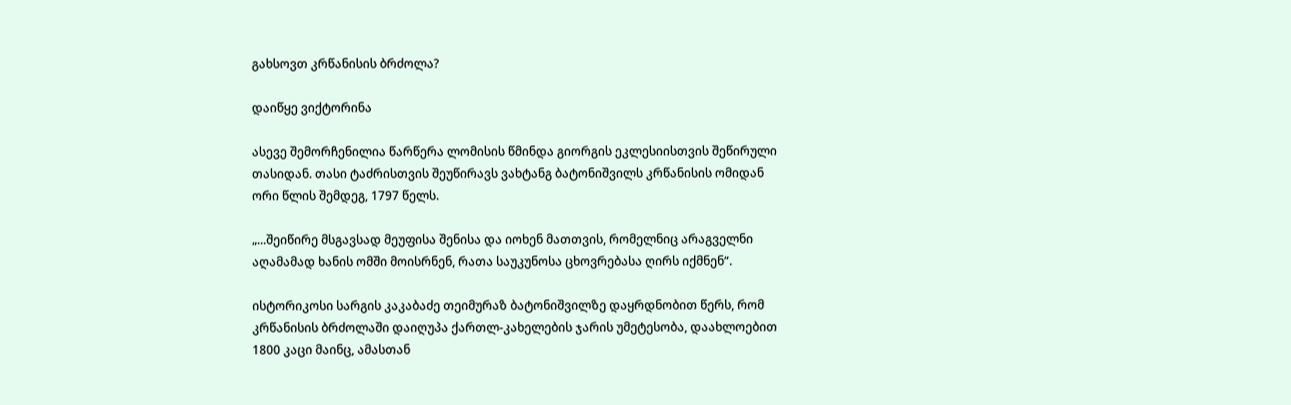გახსოვთ კრწანისის ბრძოლა?

დაიწყე ვიქტორინა

ასევე შემორჩენილია წარწერა ლომისის წმინდა გიორგის ეკლესიისთვის შეწირული თასიდან. თასი ტაძრისთვის შეუწირავს ვახტანგ ბატონიშვილს კრწანისის ომიდან ორი წლის შემდეგ, 1797 წელს.

„...შეიწირე მსგავსად მეუფისა შენისა და იოხენ მათთვის, რომელნიც არაგველნი აღამამად ხანის ომში მოისრნენ, რათა საუკუნოსა ცხოვრებასა ღირს იქმნენ“.

ისტორიკოსი სარგის კაკაბაძე თეიმურაზ ბატონიშვილზე დაყრდნობით წერს, რომ კრწანისის ბრძოლაში დაიღუპა ქართლ-კახელების ჯარის უმეტესობა, დაახლოებით 1800 კაცი მაინც, ამასთან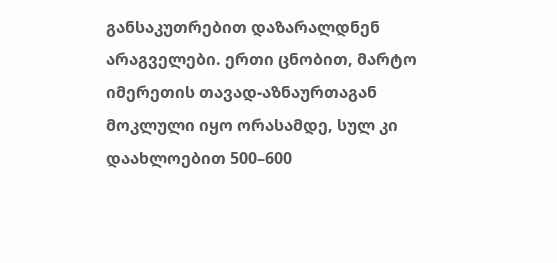განსაკუთრებით დაზარალდნენ არაგველები. ერთი ცნობით, მარტო იმერეთის თავად-აზნაურთაგან მოკლული იყო ორასამდე, სულ კი დაახლოებით 500–600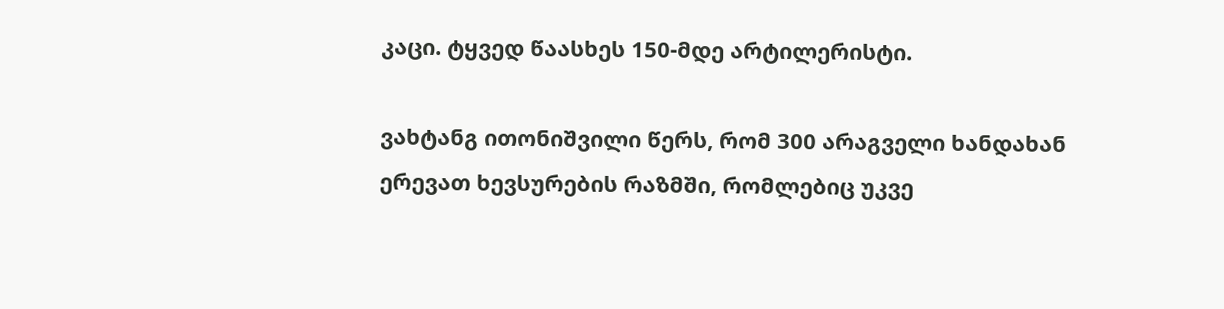კაცი. ტყვედ წაასხეს 150-მდე არტილერისტი.

ვახტანგ ითონიშვილი წერს, რომ 300 არაგველი ხანდახან ერევათ ხევსურების რაზმში, რომლებიც უკვე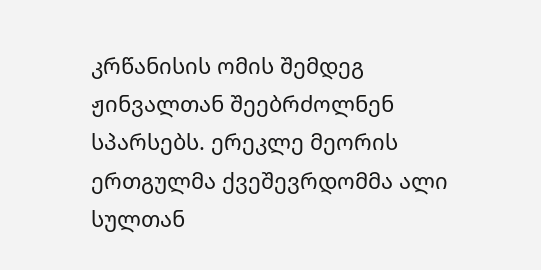კრწანისის ომის შემდეგ ჟინვალთან შეებრძოლნენ სპარსებს. ერეკლე მეორის ერთგულმა ქვეშევრდომმა ალი სულთან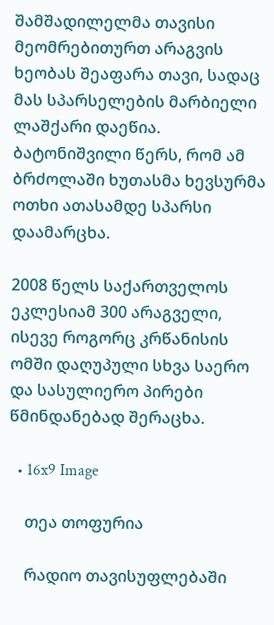შამშადილელმა თავისი მეომრებითურთ არაგვის ხეობას შეაფარა თავი, სადაც მას სპარსელების მარბიელი ლაშქარი დაეწია. ბატონიშვილი წერს, რომ ამ ბრძოლაში ხუთასმა ხევსურმა ოთხი ათასამდე სპარსი დაამარცხა.

2008 წელს საქართველოს ეკლესიამ 300 არაგველი, ისევე როგორც კრწანისის ომში დაღუპული სხვა საერო და სასულიერო პირები წმინდანებად შერაცხა.

  • 16x9 Image

    თეა თოფურია

    რადიო თავისუფლებაში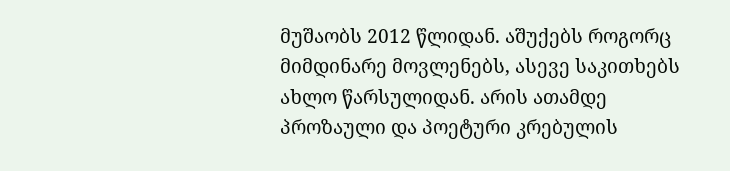მუშაობს 2012 წლიდან. აშუქებს როგორც მიმდინარე მოვლენებს, ასევე საკითხებს ახლო წარსულიდან. არის ათამდე პროზაული და პოეტური კრებულის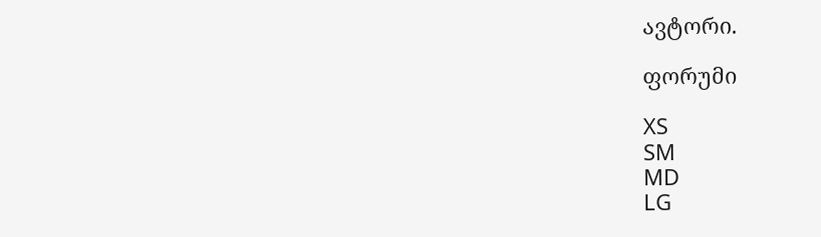ავტორი.

ფორუმი

XS
SM
MD
LG